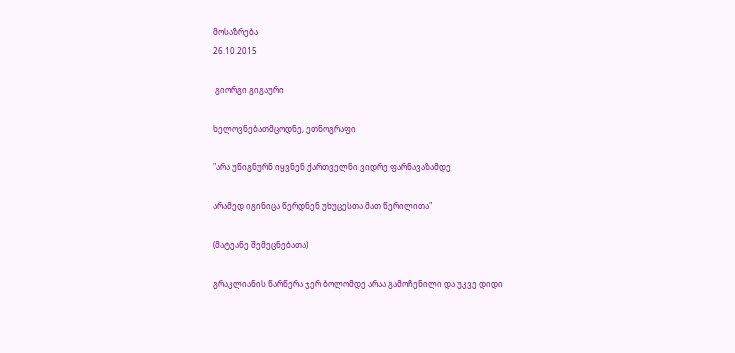მოსაზრება
26.10.2015

 გიორგი გიგაური

ხელოვნებათმცოდნე, ეთნოგრაფი

"არა უწიგნურნ იყვნენ ქართველნი ვიდრე ფარნავაზამდე

არამედ იგინიცა წერდნენ უხუცესთა მათ წერილითა"

(მატეანე შემეცნებათა)

გრაკლიანის წარწერა ჯერ ბოლომდე არაა გამოჩენილი და უკვე დიდი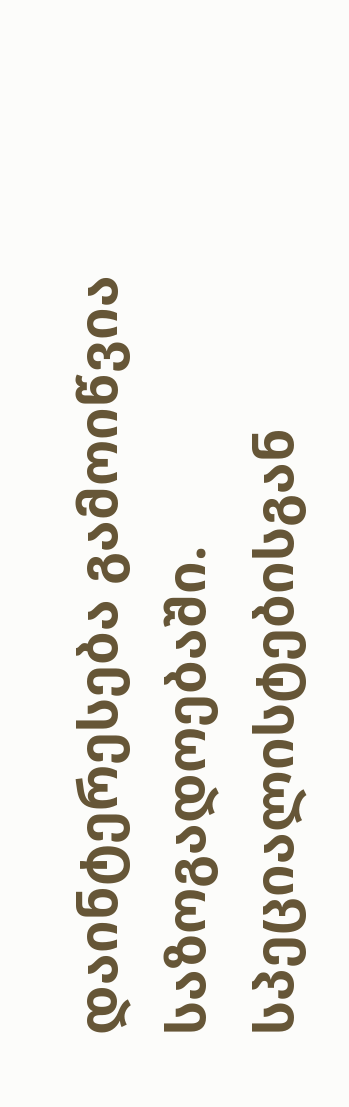დაინტერესება გამოიწვია საზოგადოებაში. სპეციალისტებისგან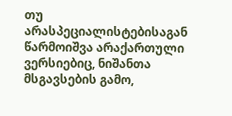თუ არასპეციალისტებისაგან წარმოიშვა არაქართული ვერსიებიც, ნიშანთა მსგავსების გამო,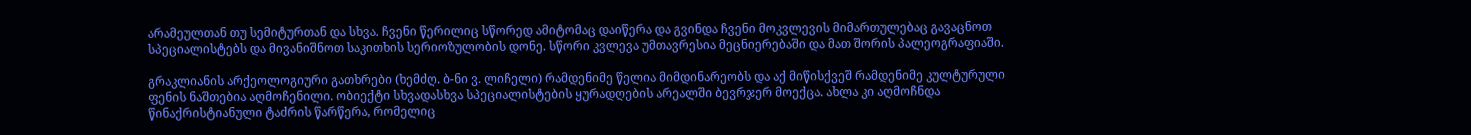არამეულთან თუ სემიტურთან და სხვა. ჩვენი წერილიც სწორედ ამიტომაც დაიწერა და გვინდა ჩვენი მოკვლევის მიმართულებაც გავაცნოთ სპეციალისტებს და მივანიშნოთ საკითხის სერიოზულობის დონე. სწორი კვლევა უმთავრესია მეცნიერებაში და მათ შორის პალეოგრაფიაში.

გრაკლიანის არქეოლოგიური გათხრები (ხემძღ. ბ-ნი ვ. ლიჩელი) რამდენიმე წელია მიმდინარეობს და აქ მიწისქვეშ რამდენიმე კულტურული ფენის ნაშთებია აღმოჩენილი. ობიექტი სხვადასხვა სპეციალისტების ყურადღების არეალში ბევრჯერ მოექცა. ახლა კი აღმოჩნდა წინაქრისტიანული ტაძრის წარწერა, რომელიც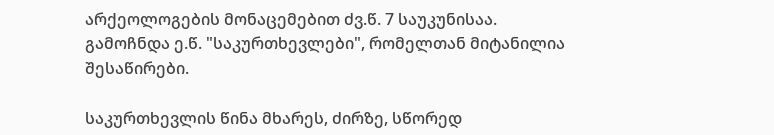არქეოლოგების მონაცემებით ძვ.წ. 7 საუკუნისაა. გამოჩნდა ე.წ. "საკურთხევლები", რომელთან მიტანილია შესაწირები.

საკურთხევლის წინა მხარეს, ძირზე, სწორედ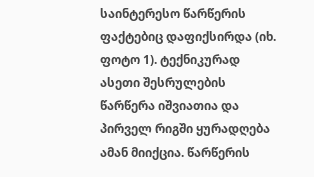საინტერესო წარწერის ფაქტებიც დაფიქსირდა (იხ. ფოტო 1). ტექნიკურად ასეთი შესრულების წარწერა იშვიათია და პირველ რიგში ყურადღება ამან მიიქცია. წარწერის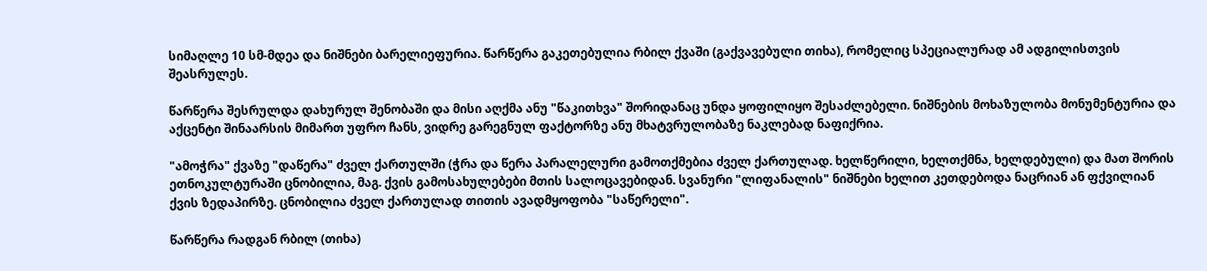სიმაღლე 10 სმ-მდეა და ნიშნები ბარელიეფურია. წარწერა გაკეთებულია რბილ ქვაში (გაქვავებული თიხა), რომელიც სპეციალურად ამ ადგილისთვის შეასრულეს.

წარწერა შესრულდა დახურულ შენობაში და მისი აღქმა ანუ "წაკითხვა" შორიდანაც უნდა ყოფილიყო შესაძლებელი. ნიშნების მოხაზულობა მონუმენტურია და აქცენტი შინაარსის მიმართ უფრო ჩანს, ვიდრე გარეგნულ ფაქტორზე ანუ მხატვრულობაზე ნაკლებად ნაფიქრია.

"ამოჭრა" ქვაზე "დაწერა" ძველ ქართულში (ჭრა და წერა პარალელური გამოთქმებია ძველ ქართულად. ხელწერილი, ხელთქმნა, ხელდებული) და მათ შორის ეთნოკულტურაში ცნობილია, მაგ. ქვის გამოსახულებები მთის სალოცავებიდან. სვანური "ლიფანალის" ნიშნები ხელით კეთდებოდა ნაცრიან ან ფქვილიან ქვის ზედაპირზე. ცნობილია ძველ ქართულად თითის ავადმყოფობა "საწერელი".

წარწერა რადგან რბილ (თიხა)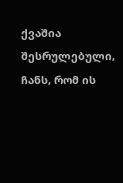ქვაშია შესრულებული, ჩანს, რომ ის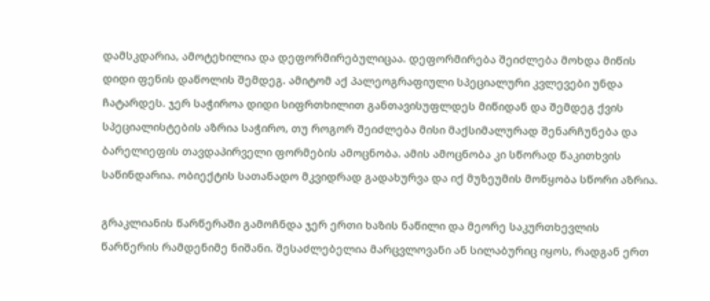დამსკდარია, ამოტეხილია და დეფორმირებულიცაა. დეფორმირება შეიძლება მოხდა მიწის დიდი ფენის დაწოლის შემდეგ. ამიტომ აქ პალეოგრაფიული სპეციალური კვლევები უნდა ჩატარდეს. ჯერ საჭიროა დიდი სიფრთხილით განთავისუფლდეს მიწიდან და შემდეგ ქვის სპეციალისტების აზრია საჭირო, თუ როგორ შეიძლება მისი მაქსიმალურად შენარჩუნება და ბარელიეფის თავდაპირველი ფორმების ამოცნობა. ამის ამოცნობა კი სწორად წაკითხვის საწინდარია. ობიექტის სათანადო მკვიდრად გადახურვა და იქ მუზეუმის მოწყობა სწორი აზრია.

გრაკლიანის წარწერაში გამოჩნდა ჯერ ერთი ხაზის ნაწილი და მეორე საკურთხევლის წარწერის რამდენიმე ნიშანი. შესაძლებელია მარცვლოვანი ან სილაბურიც იყოს, რადგან ერთ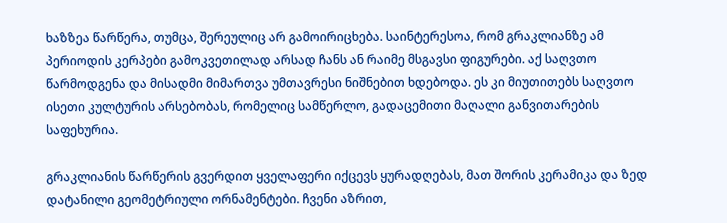ხაზზეა წარწერა, თუმცა, შერეულიც არ გამოირიცხება. საინტერესოა, რომ გრაკლიანზე ამ პერიოდის კერპები გამოკვეთილად არსად ჩანს ან რაიმე მსგავსი ფიგურები. აქ საღვთო წარმოდგენა და მისადმი მიმართვა უმთავრესი ნიშნებით ხდებოდა. ეს კი მიუთითებს საღვთო ისეთი კულტურის არსებობას, რომელიც სამწერლო, გადაცემითი მაღალი განვითარების საფეხურია.

გრაკლიანის წარწერის გვერდით ყველაფერი იქცევს ყურადღებას, მათ შორის კერამიკა და ზედ დატანილი გეომეტრიული ორნამენტები. ჩვენი აზრით,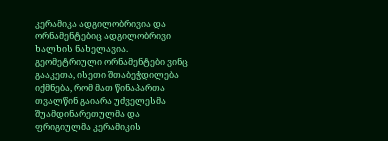კერამიკა ადგილობრივია და ორნამენტებიც ადგილობრივი ხალხის ნახელავია. გეომეტრიული ორნამენტები ვინც გააკეთა, ისეთი შთაბეჭდილება იქმნება, რომ მათ წინაპართა თვალწინ გაიარა უძველესმა შუამდინარეთულმა და ფრიგიულმა კერამიკის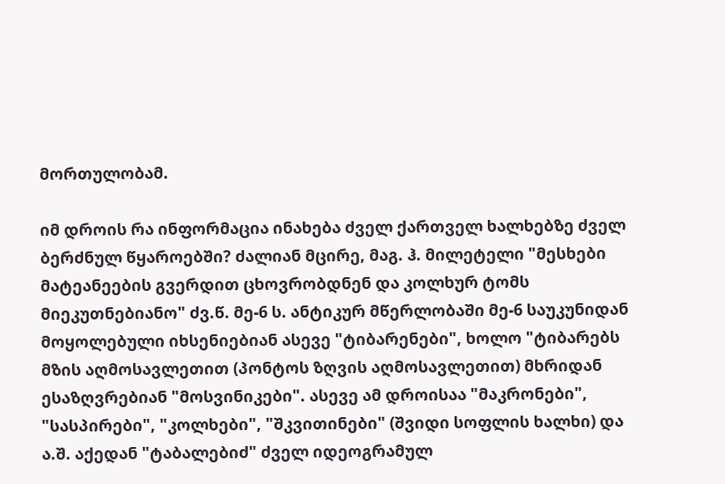მორთულობამ.

იმ დროის რა ინფორმაცია ინახება ძველ ქართველ ხალხებზე ძველ ბერძნულ წყაროებში? ძალიან მცირე, მაგ. ჰ. მილეტელი "მესხები მატეანეების გვერდით ცხოვრობდნენ და კოლხურ ტომს მიეკუთნებიანო" ძვ.წ. მე-6 ს. ანტიკურ მწერლობაში მე-6 საუკუნიდან მოყოლებული იხსენიებიან ასევე "ტიბარენები", ხოლო "ტიბარებს მზის აღმოსავლეთით (პონტოს ზღვის აღმოსავლეთით) მხრიდან ესაზღვრებიან "მოსვინიკები". ასევე ამ დროისაა "მაკრონები", "სასპირები", "კოლხები", "შკვითინები" (შვიდი სოფლის ხალხი) და ა.შ. აქედან "ტაბალებიძ" ძველ იდეოგრამულ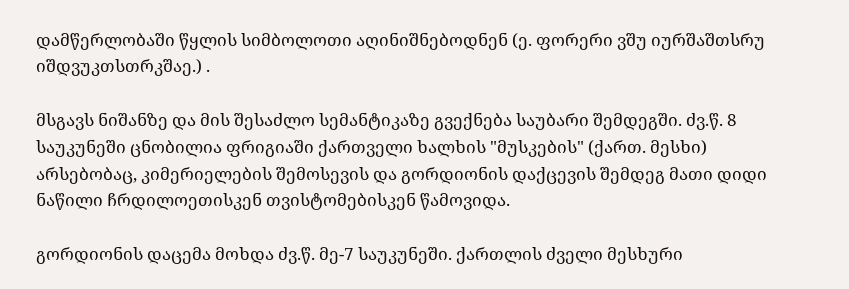დამწერლობაში წყლის სიმბოლოთი აღინიშნებოდნენ (ე. ფორერი ვშუ იურშაშთსრუ იშდვუკთსთრკშაე.) .

მსგავს ნიშანზე და მის შესაძლო სემანტიკაზე გვექნება საუბარი შემდეგში. ძვ.წ. 8 საუკუნეში ცნობილია ფრიგიაში ქართველი ხალხის "მუსკების" (ქართ. მესხი) არსებობაც, კიმერიელების შემოსევის და გორდიონის დაქცევის შემდეგ მათი დიდი ნაწილი ჩრდილოეთისკენ თვისტომებისკენ წამოვიდა.

გორდიონის დაცემა მოხდა ძვ.წ. მე-7 საუკუნეში. ქართლის ძველი მესხური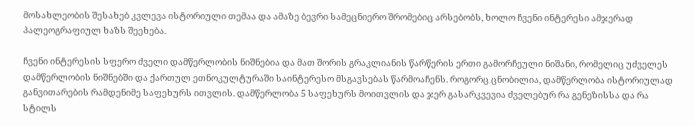მოსახლეობის შესახებ კვლევა ისტორიული თემაა და ამაზე ბევრი სამეცნიერო შრომებიც არსებობს, ხოლო ჩვენი ინტერესი ამჯერად პალეოგრაფიულ ხაზს შეეხება.

ჩვენი ინტერესის სფერო ძველი დამწერლობის ნიშნებია და მათ შორის გრაკლიანის წარწერის ერთი გამორჩეული ნიშანი, რომელიც უძველეს დამწერლობის ნიშნებში და ქართულ ეთნოკულტურაში საინტერესო მსგავსებას წარმოაჩენს. როგორც ცნობილია, დამწერლობა ისტორიულად განვითარების რამდენიმე საფეხურს ითვლის. დამწერლობა 5 საფეხურს მოითვლის და ჯერ გასარკვევია ძველებურ რა გენეზისსა და რა სტილს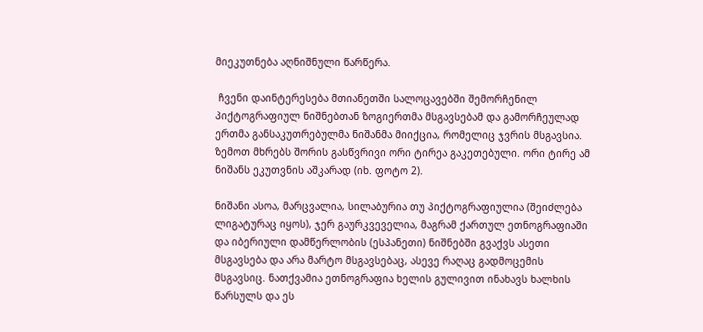მიეკუთნება აღნიშნული წარწერა.

 ჩვენი დაინტერესება მთიანეთში სალოცავებში შემორჩენილ პიქტოგრაფიულ ნიშნებთან ზოგიერთმა მსგავსებამ და გამორჩეულად ერთმა განსაკუთრებულმა ნიშანმა მიიქცია, რომელიც ჯვრის მსგავსია. ზემოთ მხრებს შორის გასწვრივი ორი ტირეა გაკეთებული. ორი ტირე ამ ნიშანს ეკუთვნის აშკარად (იხ. ფოტო 2).

ნიშანი ასოა, მარცვალია, სილაბურია თუ პიქტოგრაფიულია (შეიძლება ლიგატურაც იყოს), ჯერ გაურკვეველია, მაგრამ ქართულ ეთნოგრაფიაში და იბერიული დამწერლობის (ესპანეთი) ნიშნებში გვაქვს ასეთი მსგავსება და არა მარტო მსგავსებაც, ასევე რაღაც გადმოცემის მსგავსიც. ნათქვამია ეთნოგრაფია ხელის გულივით ინახავს ხალხის წარსულს და ეს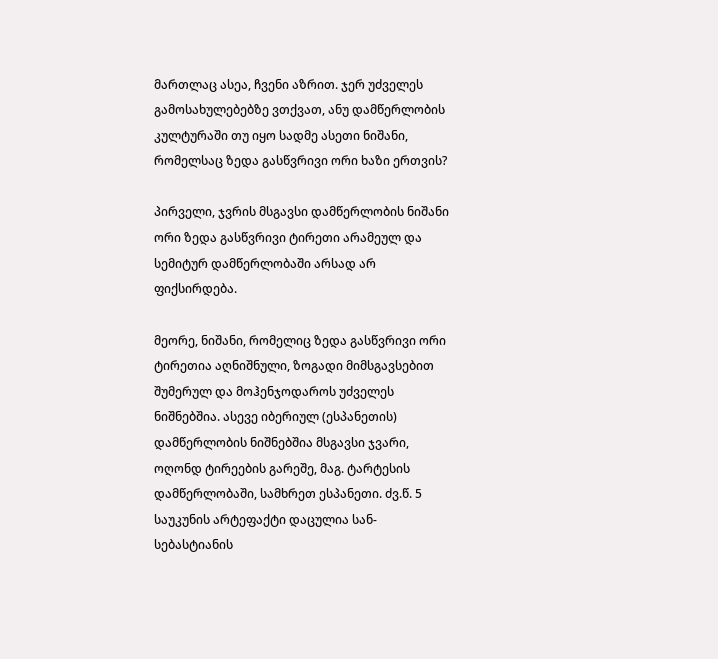მართლაც ასეა, ჩვენი აზრით. ჯერ უძველეს გამოსახულებებზე ვთქვათ, ანუ დამწერლობის კულტურაში თუ იყო სადმე ასეთი ნიშანი, რომელსაც ზედა გასწვრივი ორი ხაზი ერთვის?

პირველი, ჯვრის მსგავსი დამწერლობის ნიშანი ორი ზედა გასწვრივი ტირეთი არამეულ და სემიტურ დამწერლობაში არსად არ ფიქსირდება.

მეორე, ნიშანი, რომელიც ზედა გასწვრივი ორი ტირეთია აღნიშნული, ზოგადი მიმსგავსებით შუმერულ და მოჰენჯოდაროს უძველეს ნიშნებშია. ასევე იბერიულ (ესპანეთის) დამწერლობის ნიშნებშია მსგავსი ჯვარი, ოღონდ ტირეების გარეშე, მაგ. ტარტესის დამწერლობაში, სამხრეთ ესპანეთი. ძვ.წ. 5 საუკუნის არტეფაქტი დაცულია სან-სებასტიანის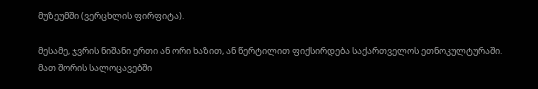მუზეუმში (ვერცხლის ფირფიტა).

მესამე, ჯვრის ნიშანი ერთი ან ორი ხაზით, ან წერტილით ფიქსირდება საქართველოს ეთნოკულტურაში. მათ შორის სალოცავებში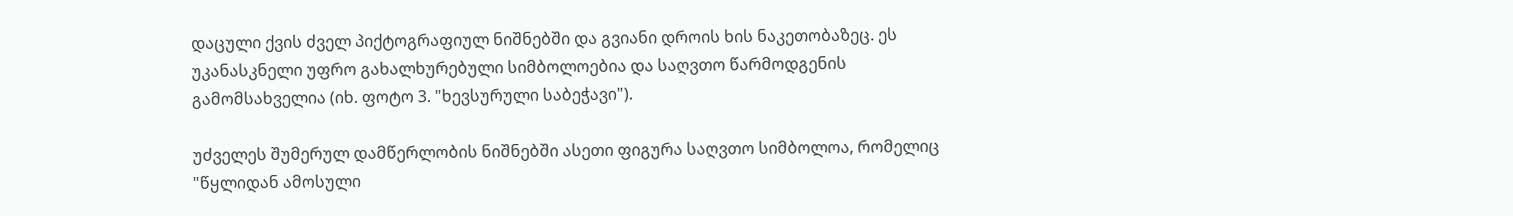დაცული ქვის ძველ პიქტოგრაფიულ ნიშნებში და გვიანი დროის ხის ნაკეთობაზეც. ეს უკანასკნელი უფრო გახალხურებული სიმბოლოებია და საღვთო წარმოდგენის გამომსახველია (იხ. ფოტო 3. "ხევსურული საბეჭავი").

უძველეს შუმერულ დამწერლობის ნიშნებში ასეთი ფიგურა საღვთო სიმბოლოა, რომელიც "წყლიდან ამოსული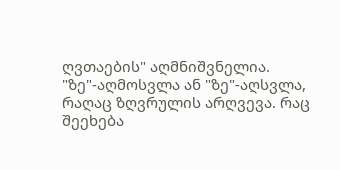ღვთაების" აღმნიშვნელია. "ზე"-აღმოსვლა ან "ზე"-აღსვლა, რაღაც ზღვრულის არღვევა. რაც შეეხება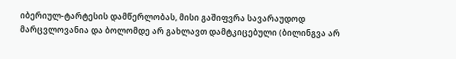იბერიულ-ტარტესის დამწერლობას, მისი გაშიფვრა სავარაუდოდ მარცვლოვანია და ბოლომდე არ გახლავთ დამტკიცებული (ბილინგვა არ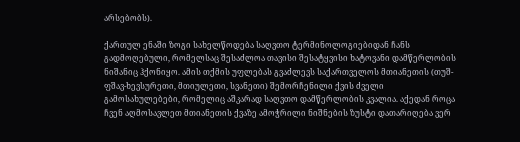არსებობს).

ქართულ ენაში ზოგი სახელწოდება საღვთო ტერმინოლოგიებიდან ჩანს გადმოღებული, რომელსაც შესაძლოა თავისი შესატყვისი ხატოვანი დამწერლობის ნიშანიც ჰქონიყო. ამის თქმის უფლებას გვაძლევს საქართველოს მთიანეთის (თუშ-ფშავ-ხევსურეთი, მთიულეთი, სვანეთი) შემორჩენილი ქვის ძველი გამოსახულებები, რომელიც აშკარად საღვთო დამწერლობის კვალია. აქედან როცა ჩვენ აღმოსავლეთ მთიანეთის ქვაზე ამოჭრილი ნიშნების ზუსტი დათარიღება ვერ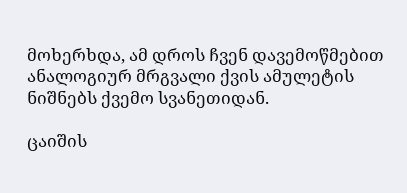მოხერხდა, ამ დროს ჩვენ დავემოწმებით ანალოგიურ მრგვალი ქვის ამულეტის ნიშნებს ქვემო სვანეთიდან.

ცაიშის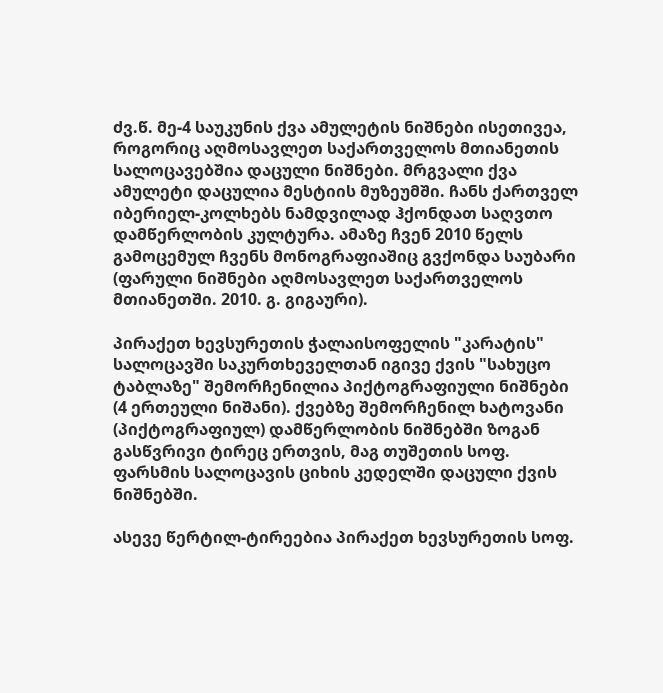ძვ.წ. მე-4 საუკუნის ქვა ამულეტის ნიშნები ისეთივეა, როგორიც აღმოსავლეთ საქართველოს მთიანეთის სალოცავებშია დაცული ნიშნები. მრგვალი ქვა ამულეტი დაცულია მესტიის მუზეუმში. ჩანს ქართველ იბერიელ-კოლხებს ნამდვილად ჰქონდათ საღვთო დამწერლობის კულტურა. ამაზე ჩვენ 2010 წელს გამოცემულ ჩვენს მონოგრაფიაშიც გვქონდა საუბარი (ფარული ნიშნები აღმოსავლეთ საქართველოს მთიანეთში. 2010. გ. გიგაური).

პირაქეთ ხევსურეთის ჭალაისოფელის "კარატის" სალოცავში საკურთხეველთან იგივე ქვის "სახუცო ტაბლაზე" შემორჩენილია პიქტოგრაფიული ნიშნები (4 ერთეული ნიშანი). ქვებზე შემორჩენილ ხატოვანი (პიქტოგრაფიულ) დამწერლობის ნიშნებში ზოგან გასწვრივი ტირეც ერთვის, მაგ თუშეთის სოფ. ფარსმის სალოცავის ციხის კედელში დაცული ქვის ნიშნებში.

ასევე წერტილ-ტირეებია პირაქეთ ხევსურეთის სოფ.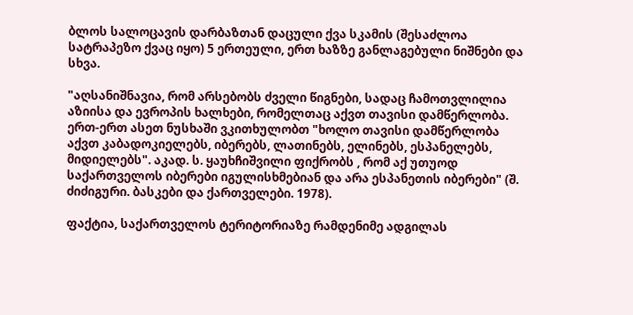ბლოს სალოცავის დარბაზთან დაცული ქვა სკამის (შესაძლოა სატრაპეზო ქვაც იყო) 5 ერთეული, ერთ ხაზზე განლაგებული ნიშნები და სხვა.

"აღსანიშნავია, რომ არსებობს ძველი წიგნები, სადაც ჩამოთვლილია აზიისა და ევროპის ხალხები, რომელთაც აქვთ თავისი დამწერლობა. ერთ-ერთ ასეთ ნუსხაში ვკითხულობთ "ხოლო თავისი დამწერლობა აქვთ კაბადოკიელებს, იბერებს, ლათინებს, ელინებს, ესპანელებს, მიდიელებს". აკად. ს. ყაუხჩიშვილი ფიქრობს , რომ აქ უთუოდ საქართველოს იბერები იგულისხმებიან და არა ესპანეთის იბერები" (შ. ძიძიგური. ბასკები და ქართველები. 1978).

ფაქტია, საქართველოს ტერიტორიაზე რამდენიმე ადგილას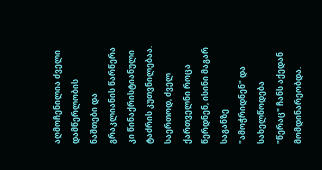აღმოჩენილია ძველი დამწერლობის ნაშთები და გრაკლიანის წარწერა კი წინაქრისტიანული ტაძრის კუთვნილებაა. საერთოდ, ძველ ქართველნი როცა წერდნენ, ისინი მაგარ საგანზე "ამოჭრიდნენ" და სახელწოდება "წერაც" ჩანს აქედან მომდინარეობდა.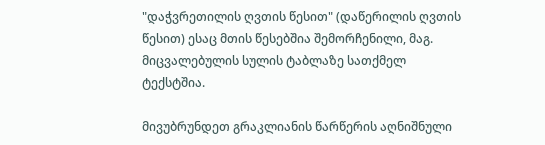"დაჭვრეთილის ღვთის წესით" (დაწერილის ღვთის წესით) ესაც მთის წესებშია შემორჩენილი, მაგ. მიცვალებულის სულის ტაბლაზე სათქმელ ტექსტშია.

მივუბრუნდეთ გრაკლიანის წარწერის აღნიშნული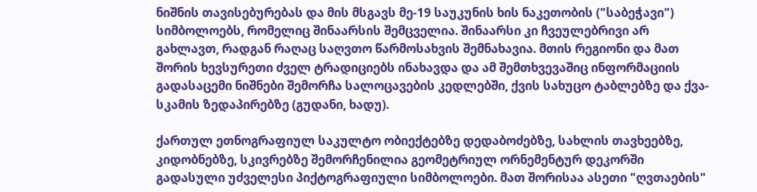ნიშნის თავისებურებას და მის მსგავს მე-19 საუკუნის ხის ნაკეთობის ("საბეჭავი") სიმბოლოებს, რომელიც შინაარსის შემცველია. შინაარსი კი ჩვეულებრივი არ გახლავთ, რადგან რაღაც საღვთო წარმოსახვის შემნახავია. მთის რეგიონი და მათ შორის ხევსურეთი ძველ ტრადიციებს ინახავდა და ამ შემთხვევაშიც ინფორმაციის გადასაცემი ნიშნები შემორჩა სალოცავების კედლებში, ქვის სახუცო ტაბლებზე და ქვა-სკამის ზედაპირებზე (გუდანი, ხადუ).

ქართულ ეთნოგრაფიულ საკულტო ობიექტებზე დედაბოძებზე, სახლის თავხეებზე, კიდობნებზე, სკივრებზე შემორჩენილია გეომეტრიულ ორნემენტურ დეკორში გადასული უძველესი პიქტოგრაფიული სიმბოლოები. მათ შორისაა ასეთი "ღვთაების"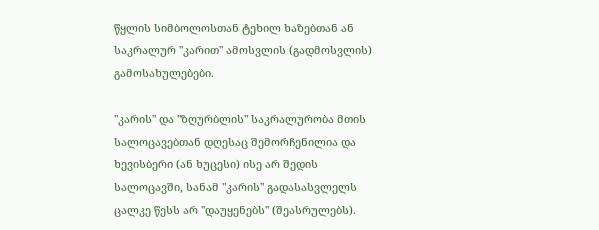წყლის სიმბოლოსთან ტეხილ ხაზებთან ან საკრალურ "კარით" ამოსვლის (გადმოსვლის) გამოსახულებები.

"კარის" და "ზღურბლის" საკრალურობა მთის სალოცავებთან დღესაც შემორჩენილია და ხევისბერი (ან ხუცესი) ისე არ შედის სალოცავში, სანამ "კარის" გადასასვლელს ცალკე წესს არ "დაუყენებს" (შეასრულებს).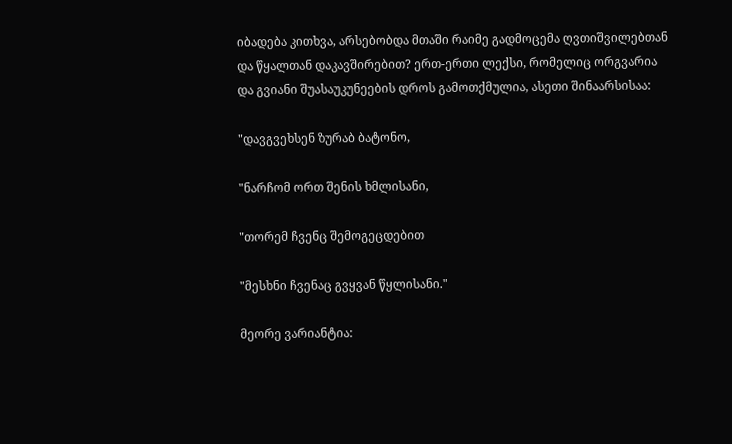იბადება კითხვა, არსებობდა მთაში რაიმე გადმოცემა ღვთიშვილებთან და წყალთან დაკავშირებით? ერთ-ერთი ლექსი, რომელიც ორგვარია და გვიანი შუასაუკუნეების დროს გამოთქმულია, ასეთი შინაარსისაა:

"დავგვეხსენ ზურაბ ბატონო,

"ნარჩომ ორთ შენის ხმლისანი,

"თორემ ჩვენც შემოგეცდებით

"მესხნი ჩვენაც გვყვან წყლისანი."

მეორე ვარიანტია: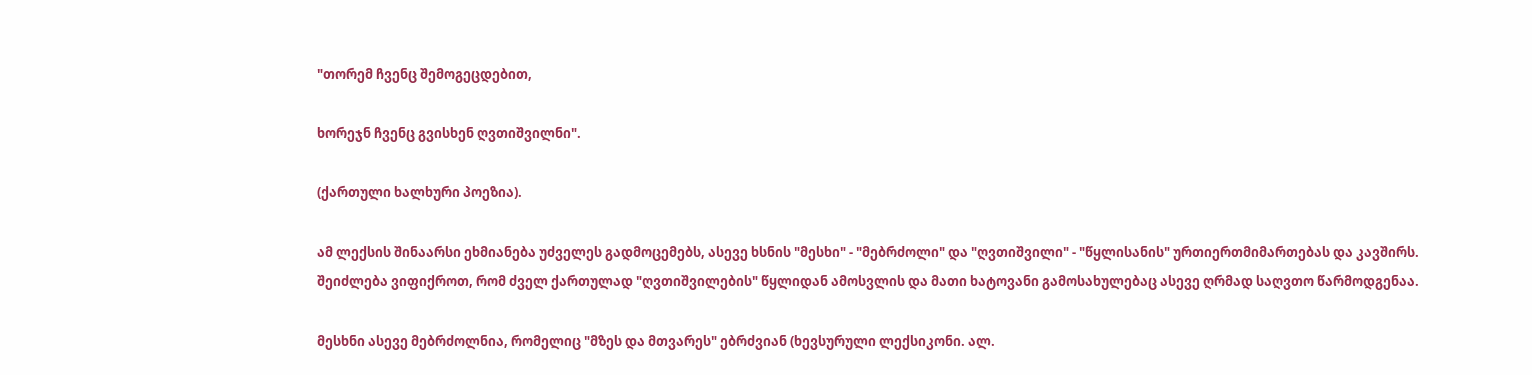"თორემ ჩვენც შემოგეცდებით,

ხორეჯნ ჩვენც გვისხენ ღვთიშვილნი".

(ქართული ხალხური პოეზია).

ამ ლექსის შინაარსი ეხმიანება უძველეს გადმოცემებს, ასევე ხსნის "მესხი" - "მებრძოლი" და "ღვთიშვილი" - "წყლისანის" ურთიერთმიმართებას და კავშირს. შეიძლება ვიფიქროთ, რომ ძველ ქართულად "ღვთიშვილების" წყლიდან ამოსვლის და მათი ხატოვანი გამოსახულებაც ასევე ღრმად საღვთო წარმოდგენაა.

მესხნი ასევე მებრძოლნია, რომელიც "მზეს და მთვარეს" ებრძვიან (ხევსურული ლექსიკონი. ალ.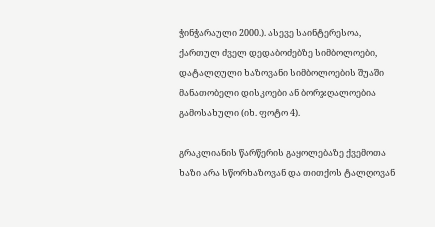ჭინჭარაული 2000.). ასევე საინტერესოა, ქართულ ძველ დედაბოძებზე სიმბოლოები, დატალღული ხაზოვანი სიმბოლოების შუაში მანათობელი დისკოები ან ბორჯღალოებია გამოსახული (იხ. ფოტო 4).

გრაკლიანის წარწერის გაყოლებაზე ქვემოთა ხაზი არა სწორხაზოვან და თითქოს ტალღოვან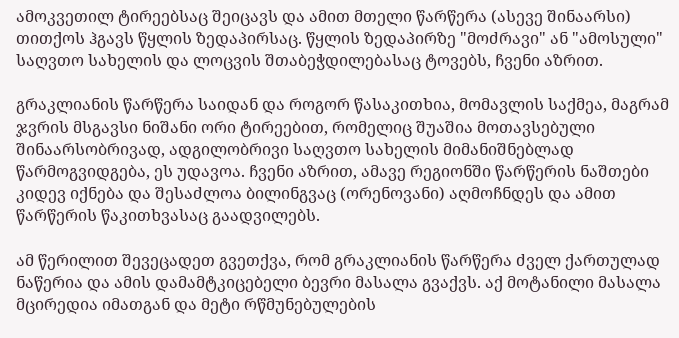ამოკვეთილ ტირეებსაც შეიცავს და ამით მთელი წარწერა (ასევე შინაარსი) თითქოს ჰგავს წყლის ზედაპირსაც. წყლის ზედაპირზე "მოძრავი" ან "ამოსული" საღვთო სახელის და ლოცვის შთაბეჭდილებასაც ტოვებს, ჩვენი აზრით.

გრაკლიანის წარწერა საიდან და როგორ წასაკითხია, მომავლის საქმეა, მაგრამ ჯვრის მსგავსი ნიშანი ორი ტირეებით, რომელიც შუაშია მოთავსებული შინაარსობრივად, ადგილობრივი საღვთო სახელის მიმანიშნებლად წარმოგვიდგება, ეს უდავოა. ჩვენი აზრით, ამავე რეგიონში წარწერის ნაშთები კიდევ იქნება და შესაძლოა ბილინგვაც (ორენოვანი) აღმოჩნდეს და ამით წარწერის წაკითხვასაც გაადვილებს.

ამ წერილით შევეცადეთ გვეთქვა, რომ გრაკლიანის წარწერა ძველ ქართულად ნაწერია და ამის დამამტკიცებელი ბევრი მასალა გვაქვს. აქ მოტანილი მასალა მცირედია იმათგან და მეტი რწმუნებულების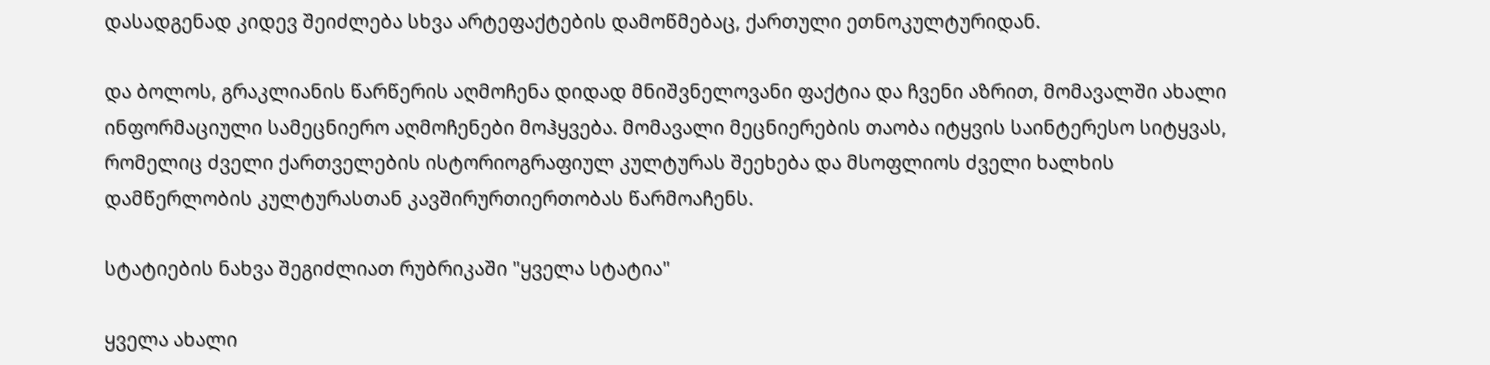დასადგენად კიდევ შეიძლება სხვა არტეფაქტების დამოწმებაც, ქართული ეთნოკულტურიდან.

და ბოლოს, გრაკლიანის წარწერის აღმოჩენა დიდად მნიშვნელოვანი ფაქტია და ჩვენი აზრით, მომავალში ახალი ინფორმაციული სამეცნიერო აღმოჩენები მოჰყვება. მომავალი მეცნიერების თაობა იტყვის საინტერესო სიტყვას, რომელიც ძველი ქართველების ისტორიოგრაფიულ კულტურას შეეხება და მსოფლიოს ძველი ხალხის დამწერლობის კულტურასთან კავშირურთიერთობას წარმოაჩენს.

სტატიების ნახვა შეგიძლიათ რუბრიკაში "ყველა სტატია"

ყველა ახალი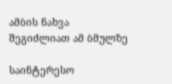ამბის ნახვა შეგიძლიათ ამ ბმულზე

საინტერესო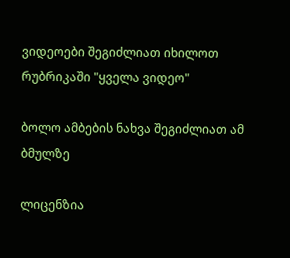ვიდეოები შეგიძლიათ იხილოთ რუბრიკაში "ყველა ვიდეო"

ბოლო ამბების ნახვა შეგიძლიათ ამ ბმულზე

ლიცენზია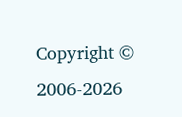Copyright © 2006-2026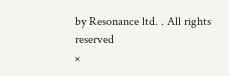by Resonance ltd. . All rights reserved
×